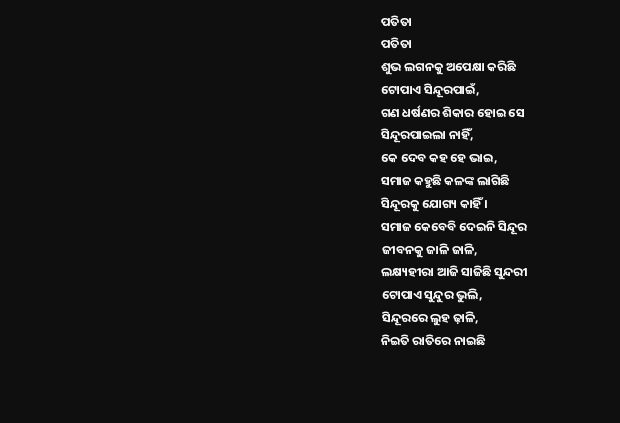ପତିତା
ପତିତା
ଶୁଭ ଲଗନକୁ ଅପେକ୍ଷା କରିଛି
ଟୋପାଏ ସିନ୍ଦୂରପାଇଁ,
ଗଣ ଧର୍ଷଣର ଶିକାର ହୋଇ ସେ
ସିନ୍ଦୂରପାଇଲା ନାହିଁ,
କେ ଦେବ କହ ହେ ଭାଇ,
ସମାଜ କହୁଛି କଳଙ୍କ ଲାଗିଛି
ସିନ୍ଦୂରକୁ ଯୋଗ୍ୟ କାହିଁ ।
ସମାଜ କେବେବି ଦେଇନି ସିନ୍ଦୂର
ଜୀବନକୁ ଜାଳି ଜାଳି,
ଲକ୍ଷ୍ୟହୀରା ଆଜି ସାଜିଛି ସୁନ୍ଦରୀ
ଟୋପାଏ ସୁନ୍ଦୁର ଭୁଲି,
ସିନ୍ଦୂରରେ ଲୁହ ଢ଼ାଳି,
ନିଇତି ରାତିରେ ନାଇଛି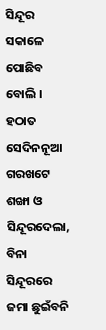ସିନ୍ଦୂର
ସକାଳେ ପୋଛିବ ବୋଲି ।
ହଠାତ ସେଦିନନୂଆ ଗରଖଟେ
ଶଙ୍ଖା ଓ ସିନ୍ଦୂରଦେଲା,
ବିନା ସିନ୍ଦୂରରେ ଜମା ଛୁଇଁବନି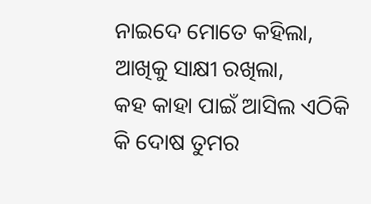ନାଇଦେ ମୋତେ କହିଲା,
ଆଖିକୁ ସାକ୍ଷୀ ରଖିଲା,
କହ କାହା ପାଇଁ ଆସିଲ ଏଠିକି
କି ଦୋଷ ତୁମର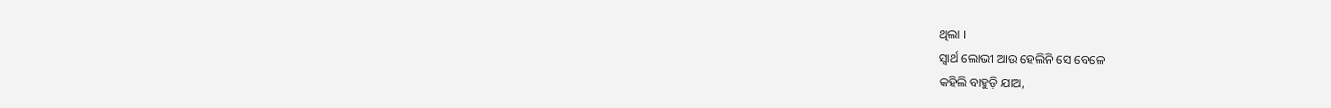ଥିଲା ।
ସ୍ୱାର୍ଥ ଲୋଭୀ ଆଉ ହେଲିନି ସେ ବେଳେ
କହିଲି ବାହୁଡ଼ି ଯାଅ,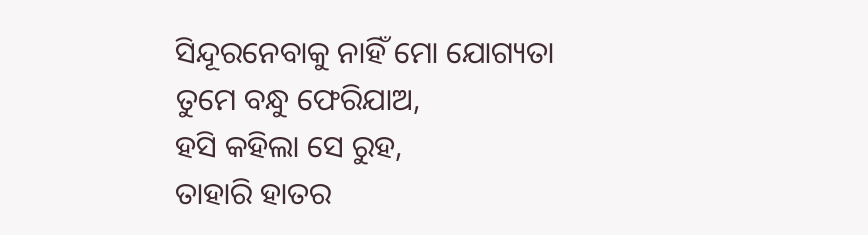ସିନ୍ଦୂରନେବାକୁ ନାହିଁ ମୋ ଯୋଗ୍ୟତା
ତୁମେ ବନ୍ଧୁ ଫେରିଯାଅ,
ହସି କହିଲା ସେ ରୁହ,
ତାହାରି ହାତର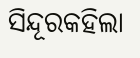ସିନ୍ଦୂରକହିଲା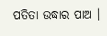ପତିତା ଉଦ୍ଧାର ପାଅ ।